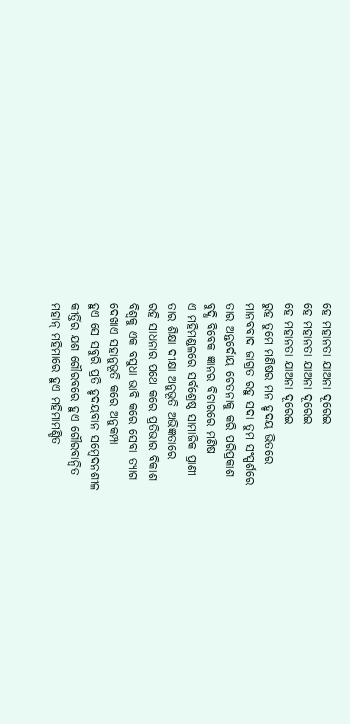ହେ ମହାନତା ଯାଅନା ଦୂରେଇ
ହେ ମହାନତା ଯାଅନା ଦୂରେଇ
ହେ ମହାନତା ଯାଅନା ଦୂରେଇ
ରୁହ ତୁମେ ମଣିଷର ମନ ହୃଦୟ ଭିତରେ
ମାନବବାଦ ଜାଗ୍ରତ ରହୁ ସଦା ତୁମ ସଂସ୍ପର୍ଶରେ
ତାର ଅନ୍ତର୍ଦୋୟ ଚେତନାକୁ କରି ପରିପ୍ରକାଶ
ବୁଦ୍ଧି ବିବେକ ଜ୍ଞାନର ବିଚାରରେ ମଣିଷ
ଏ ମହିମଣ୍ଡଳରେ ସର୍ବଶ୍ରେଷ୍ଠ ସାମାଜିକ ପ୍ରାଣୀ
ତାର ଶିକ୍ଷା ଦୀକ୍ଷା ଅନୁଭୂତି ଅଭିଜ୍ଞତାରେ
ରହି ସାଧନାର ପଥେ କରେ ପ୍ରତିଭାର ବିକାଶ
ବିଶ୍ଵକୁ ଏକ ବସୁଧା ଭାବି କରେ ସେବା ତ୍ୟାଗ
ଦେଖାଏ ସହାନୁଭୂତି କରେ ଅନୁକମ୍ପା
ହୁଏ ସେ ସବୁରି ପ୍ରତି ହୃଦୟବାନ ସମ୍ବେଦନଶୀଳ
କୀର୍ତ୍ତିର ଯଶ ଗୌରବରେ ହୁଏ ଗୌରବାନ୍ଵିତ
ମହାନ୍ ମହିମାରେ ହୁଏ ମହିମାମଣ୍ଡିତ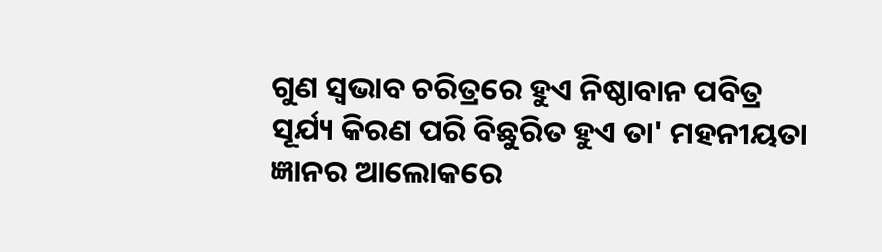ଗୁଣ ସ୍ବଭାବ ଚରିତ୍ରରେ ହୁଏ ନିଷ୍ଠାବାନ ପବିତ୍ର
ସୂର୍ଯ୍ୟ କିରଣ ପରି ବିଛୁରିତ ହୁଏ ତା' ମହନୀୟତା
ଜ୍ଞାନର ଆଲୋକରେ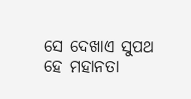ସେ ଦେଖାଏ ସୁପଥ
ହେ ମହାନତା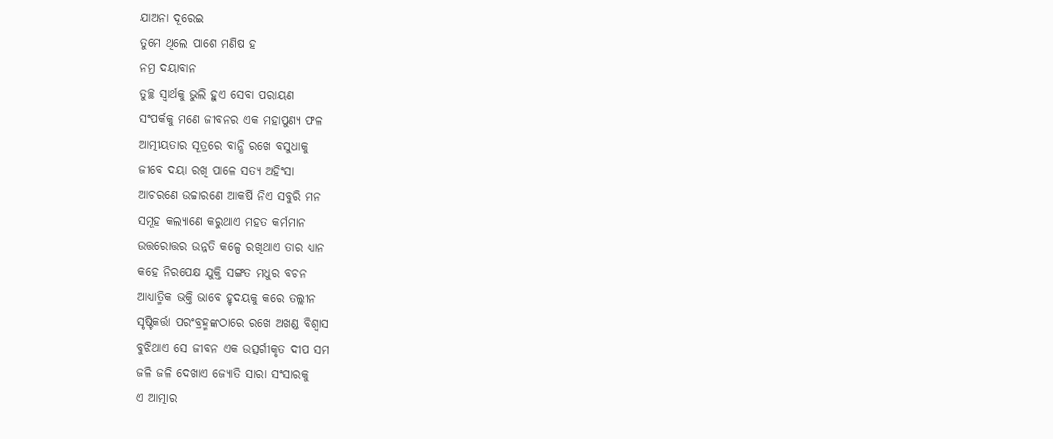ଯାଅନା ଦୂରେଇ
ତୁମେ ଥିଲେ ପାଶେ ମଣିଷ ହ
ନମ୍ର ଦୟାବାନ
ତୁଚ୍ଛ ସ୍ଵାର୍ଥକୁ ଭୁଲି ହୁଏ ସେବା ପରାୟଣ
ସଂପର୍କକୁ ମଣେ ଜୀବନର ଏକ ମହାପୁଣ୍ୟ ଫଳ
ଆତ୍ମୀୟତାର ସୂତ୍ରରେ ବାନ୍ଧି ରଖେ ବସୁଧାକୁ
ଜୀବେ ଦୟା ରଖି ପାଳେ ସତ୍ୟ ଅହିଂସା
ଆଚରଣେ ଉଚ୍ଚାରଣେ ଆକର୍ଷି ନିଏ ସବୁରି ମନ
ସମୂହ କଲ୍ୟାଣେ କରୁଥାଏ ମହତ କର୍ମମାନ
ଉତ୍ତରୋତ୍ତର ଉନ୍ନତି କଳ୍ପେ ରଖିଥାଏ ତାର ଧ୍ୟାନ
କହେ ନିରପେକ୍ଷ ଯୁକ୍ତି ସଙ୍ଗତ ମଧୁର ବଚନ
ଆଧ୍ୟାତ୍ମିକ ଭକ୍ତି ଭାବେ ହୃଦୟକୁ କରେ ତଲ୍ଲୀନ
ସୃଷ୍ଟିକର୍ତ୍ତା ପରଂବ୍ରହ୍ମଙ୍କଠାରେ ରଖେ ଅଖଣ୍ଡ ବିଶ୍ଵାସ
ବୁଝିଥାଏ ସେ ଜୀବନ ଏକ ଉତ୍ସର୍ଗୀକୃତ ଦୀପ ସମ
ଜଳି ଜଳି ଦେଖାଏ ଜ୍ୟୋତି ସାରା ସଂସାରକୁ
ଏ ଆତ୍ମାର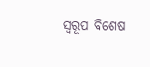ସ୍ଵରୂପ ବିଶେଷ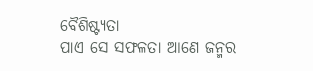ବୈଶିଷ୍ଟ୍ୟତା
ପାଏ ସେ ସଫଳତା ଆଣେ ଜନ୍ମର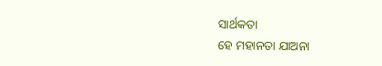ସାର୍ଥକତା
ହେ ମହାନତା ଯାଅନା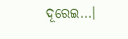ଦୂରେଇ...।